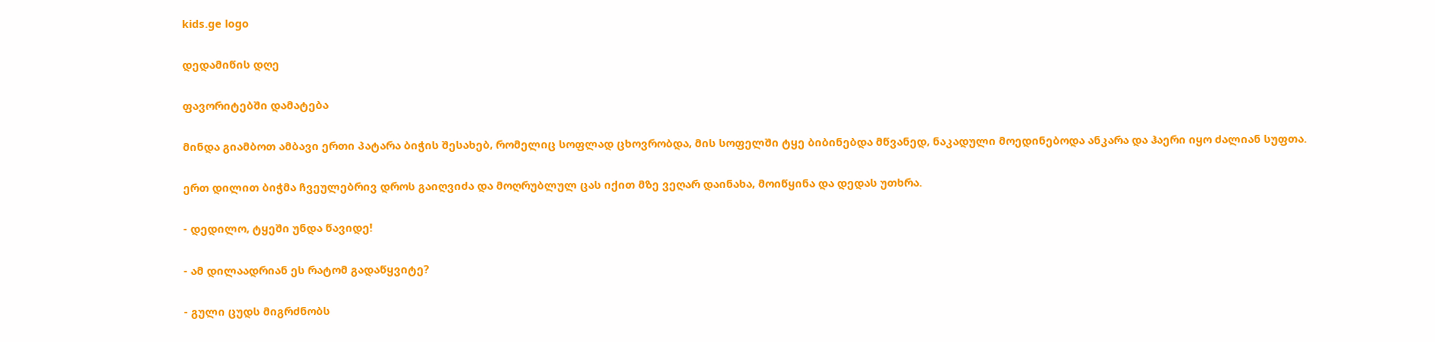kids.ge logo

დედამიწის დღე

ფავორიტებში დამატება

მინდა გიამბოთ ამბავი ერთი პატარა ბიჭის შესახებ, რომელიც სოფლად ცხოვრობდა, მის სოფელში ტყე ბიბინებდა მწვანედ, ნაკადული მოედინებოდა ანკარა და ჰაერი იყო ძალიან სუფთა.

ერთ დილით ბიჭმა ჩვეულებრივ დროს გაიღვიძა და მოღრუბლულ ცას იქით მზე ვეღარ დაინახა, მოიწყინა და დედას უთხრა.

- დედილო, ტყეში უნდა წავიდე!

- ამ დილაადრიან ეს რატომ გადაწყვიტე?

- გული ცუდს მიგრძნობს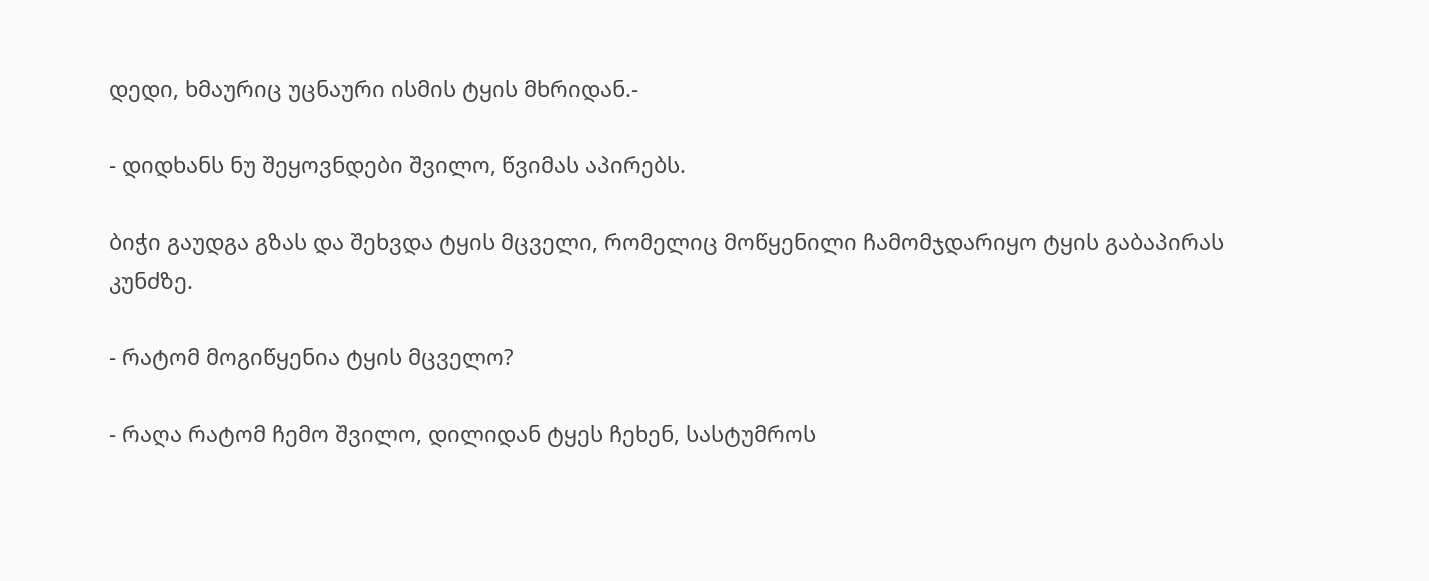დედი, ხმაურიც უცნაური ისმის ტყის მხრიდან.-

- დიდხანს ნუ შეყოვნდები შვილო, წვიმას აპირებს.

ბიჭი გაუდგა გზას და შეხვდა ტყის მცველი, რომელიც მოწყენილი ჩამომჯდარიყო ტყის გაბაპირას კუნძზე.

- რატომ მოგიწყენია ტყის მცველო?

- რაღა რატომ ჩემო შვილო, დილიდან ტყეს ჩეხენ, სასტუმროს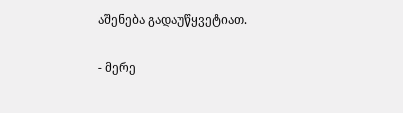აშენება გადაუწყვეტიათ.

- მერე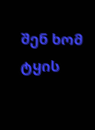შენ ხომ ტყის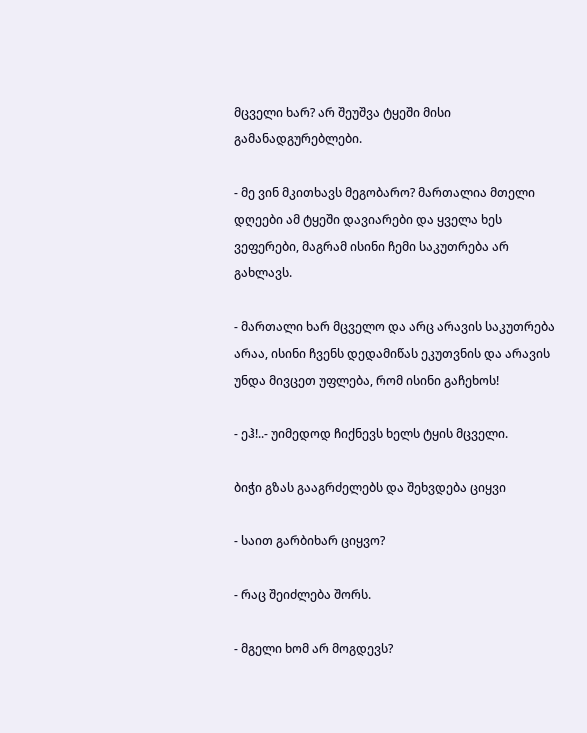მცველი ხარ? არ შეუშვა ტყეში მისი გამანადგურებლები.

- მე ვინ მკითხავს მეგობარო? მართალია მთელი დღეები ამ ტყეში დავიარები და ყველა ხეს ვეფერები, მაგრამ ისინი ჩემი საკუთრება არ გახლავს.

- მართალი ხარ მცველო და არც არავის საკუთრება არაა, ისინი ჩვენს დედამიწას ეკუთვნის და არავის უნდა მივცეთ უფლება, რომ ისინი გაჩეხოს!

- ეჰ!..- უიმედოდ ჩიქნევს ხელს ტყის მცველი.

ბიჭი გზას გააგრძელებს და შეხვდება ციყვი

- საით გარბიხარ ციყვო?

- რაც შეიძლება შორს.

- მგელი ხომ არ მოგდევს?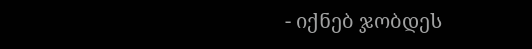- იქნებ ჯობდეს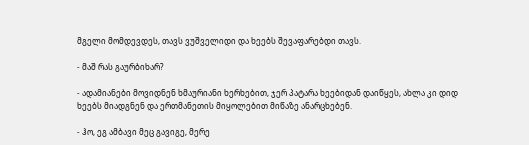მგელი მომდევდეს, თავს ვუშველიდი და ხეებს შევაფარებდი თავს.

- მაშ რას გაურბიხარ?

- ადამიანები მოვიდნენ ხმაურიანი ხერხებით, ჯერ პატარა ხეებიდან დაიწყეს, ახლა კი დიდ ხეებს მიადგნენ და ერთმანეთის მიყოლებით მიწაზე ანარცხებენ.

- ჰო, ეგ ამბავი მეც გავიგე, მერე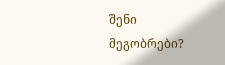შენი მეგობრები?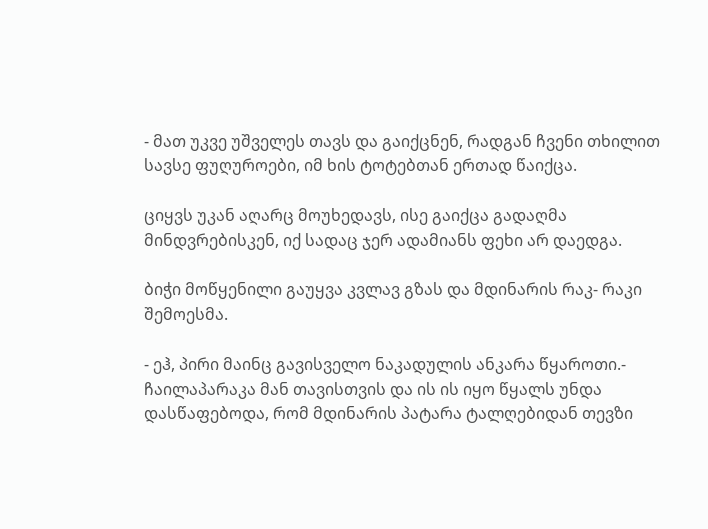- მათ უკვე უშველეს თავს და გაიქცნენ, რადგან ჩვენი თხილით სავსე ფუღუროები, იმ ხის ტოტებთან ერთად წაიქცა.

ციყვს უკან აღარც მოუხედავს, ისე გაიქცა გადაღმა მინდვრებისკენ, იქ სადაც ჯერ ადამიანს ფეხი არ დაედგა.

ბიჭი მოწყენილი გაუყვა კვლავ გზას და მდინარის რაკ- რაკი შემოესმა.

- ეჰ, პირი მაინც გავისველო ნაკადულის ანკარა წყაროთი.- ჩაილაპარაკა მან თავისთვის და ის ის იყო წყალს უნდა დასწაფებოდა, რომ მდინარის პატარა ტალღებიდან თევზი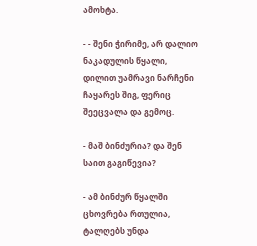ამოხტა.

- - შენი ჭირიმე, არ დალიო ნაკადულის წყალი, დილით უამრავი ნარჩენი ჩაყარეს შიგ, ფერიც შეეცვალა და გემოც.

- მაშ ბინძურია? და შენ საით გაგიწევია?

- ამ ბინძურ წყალში ცხოვრება რთულია, ტალღებს უნდა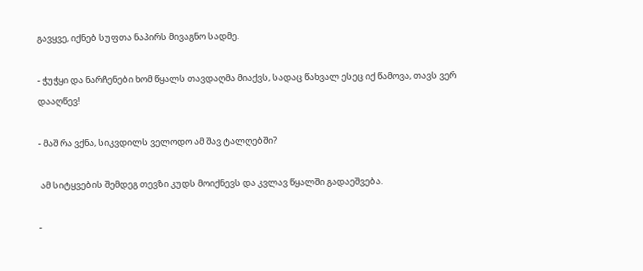გავყვე, იქნებ სუფთა ნაპირს მივაგნო სადმე.

- ჭუჭყი და ნარჩენები ხომ წყალს თავდაღმა მიაქვს, სადაც წახვალ ესეც იქ წამოვა, თავს ვერ დააღწევ!

- მაშ რა ვქნა, სიკვდილს ველოდო ამ შავ ტალღებში?

 ამ სიტყვების შემდეგ თევზი კუდს მოიქნევს და კვლავ წყალში გადაეშვება.

-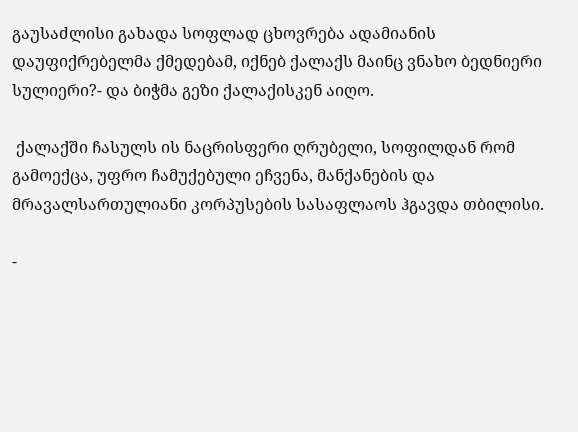გაუსაძლისი გახადა სოფლად ცხოვრება ადამიანის დაუფიქრებელმა ქმედებამ, იქნებ ქალაქს მაინც ვნახო ბედნიერი სულიერი?- და ბიჭმა გეზი ქალაქისკენ აიღო.

 ქალაქში ჩასულს ის ნაცრისფერი ღრუბელი, სოფილდან რომ გამოექცა, უფრო ჩამუქებული ეჩვენა, მანქანების და მრავალსართულიანი კორპუსების სასაფლაოს ჰგავდა თბილისი.

-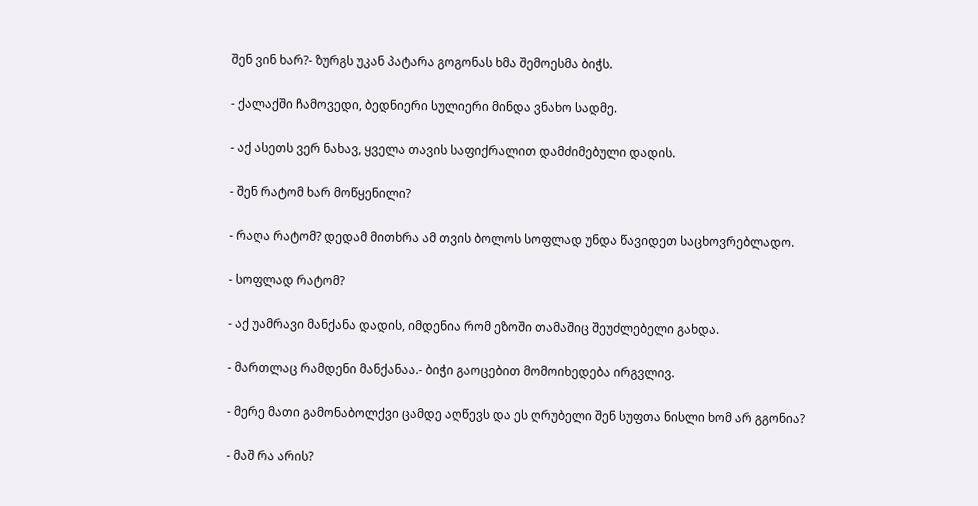შენ ვინ ხარ?- ზურგს უკან პატარა გოგონას ხმა შემოესმა ბიჭს.

- ქალაქში ჩამოვედი, ბედნიერი სულიერი მინდა ვნახო სადმე.

- აქ ასეთს ვერ ნახავ, ყველა თავის საფიქრალით დამძიმებული დადის.

- შენ რატომ ხარ მოწყენილი?

- რაღა რატომ? დედამ მითხრა ამ თვის ბოლოს სოფლად უნდა წავიდეთ საცხოვრებლადო.

- სოფლად რატომ?

- აქ უამრავი მანქანა დადის, იმდენია რომ ეზოში თამაშიც შეუძლებელი გახდა.

- მართლაც რამდენი მანქანაა.- ბიჭი გაოცებით მომოიხედება ირგვლივ.

- მერე მათი გამონაბოლქვი ცამდე აღწევს და ეს ღრუბელი შენ სუფთა ნისლი ხომ არ გგონია?

- მაშ რა არის?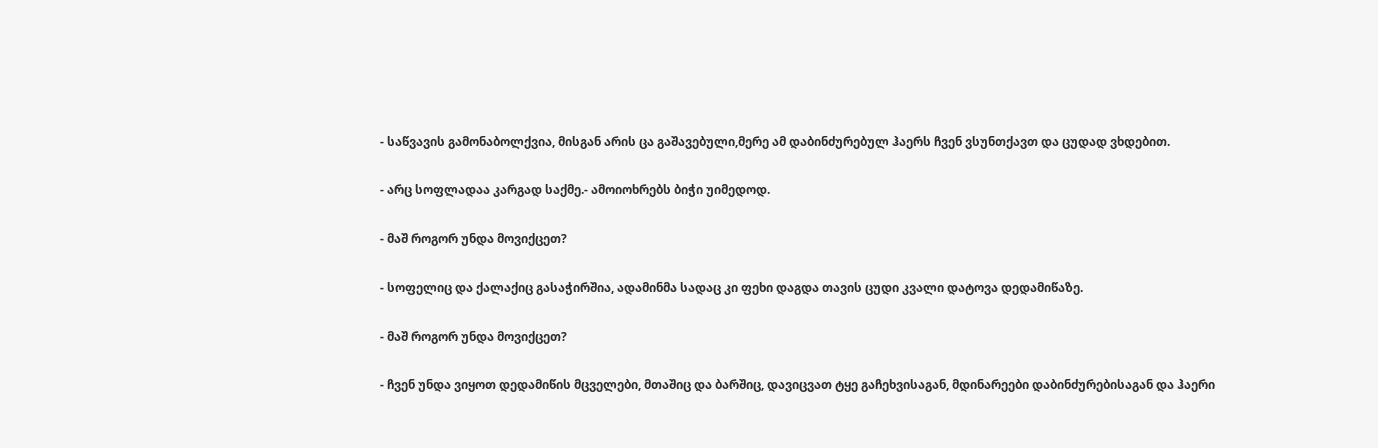- საწვავის გამონაბოლქვია, მისგან არის ცა გაშავებული,მერე ამ დაბინძურებულ ჰაერს ჩვენ ვსუნთქავთ და ცუდად ვხდებით.

- არც სოფლადაა კარგად საქმე.- ამოიოხრებს ბიჭი უიმედოდ.

- მაშ როგორ უნდა მოვიქცეთ?

- სოფელიც და ქალაქიც გასაჭირშია, ადამინმა სადაც კი ფეხი დაგდა თავის ცუდი კვალი დატოვა დედამიწაზე.

- მაშ როგორ უნდა მოვიქცეთ?

- ჩვენ უნდა ვიყოთ დედამიწის მცველები, მთაშიც და ბარშიც, დავიცვათ ტყე გაჩეხვისაგან, მდინარეები დაბინძურებისაგან და ჰაერი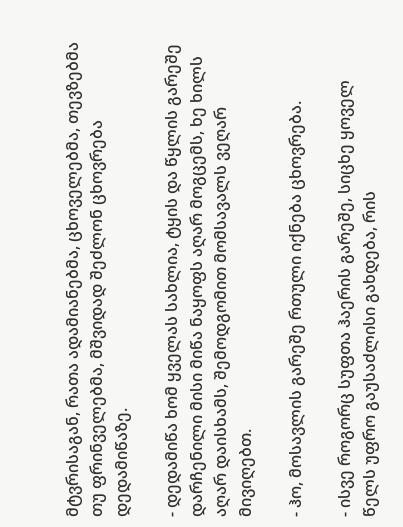მტვრისაგან, რათა ადამიანებმა, ცხოველებმა, თევზებმა თუ ფრინველებმა, მშვიდად შეძლონ ცხოვრება დედამიწაზე.

- დედამიწა ხომ ყველას სახლია, ტყის და წყლის გარეშე დარჩენილი მისი მიწა ნაყოფს აღარ მოგცემს, ხე ხილს აღარ დაისხამს, შემოდგომით მომსავალს ვეღარ მივიღებთ.

- ჰო, მოსავლის გარეშე რთული იქნება ცხოვრება.

- ისვე როგორც სუფთა ჰაერის გარეშე, სიცხე ყოველ წელს უფრო გაუსაძლისი გახდება, რის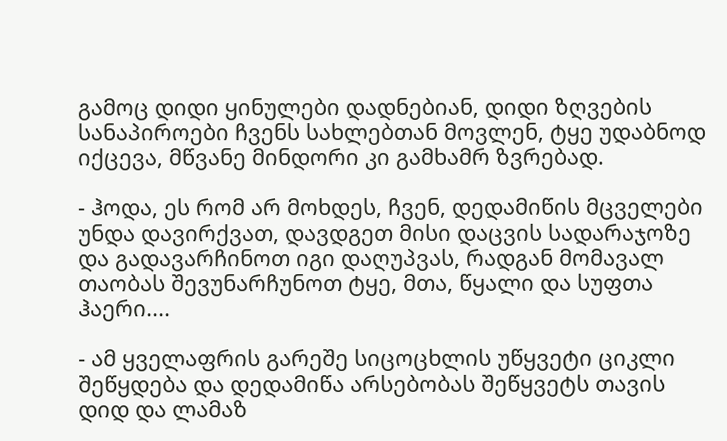გამოც დიდი ყინულები დადნებიან, დიდი ზღვების სანაპიროები ჩვენს სახლებთან მოვლენ, ტყე უდაბნოდ იქცევა, მწვანე მინდორი კი გამხამრ ზვრებად.

- ჰოდა, ეს რომ არ მოხდეს, ჩვენ, დედამიწის მცველები უნდა დავირქვათ, დავდგეთ მისი დაცვის სადარაჯოზე და გადავარჩინოთ იგი დაღუპვას, რადგან მომავალ თაობას შევუნარჩუნოთ ტყე, მთა, წყალი და სუფთა ჰაერი....

- ამ ყველაფრის გარეშე სიცოცხლის უწყვეტი ციკლი შეწყდება და დედამიწა არსებობას შეწყვეტს თავის დიდ და ლამაზ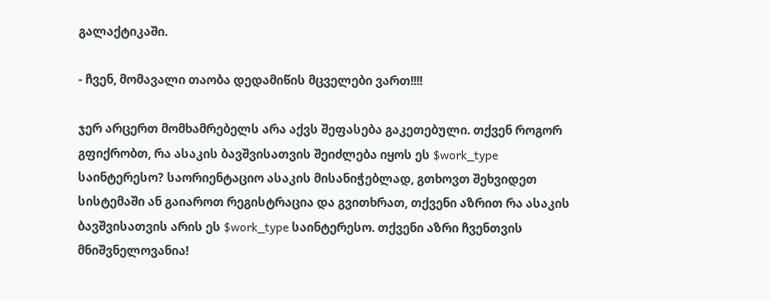გალაქტიკაში.

- ჩვენ, მომავალი თაობა დედამიწის მცველები ვართ!!!!

ჯერ არცერთ მომხამრებელს არა აქვს შეფასება გაკეთებული. თქვენ როგორ გფიქრობთ, რა ასაკის ბავშვისათვის შეიძლება იყოს ეს $work_type საინტერესო? საორიენტაციო ასაკის მისანიჭებლად, გთხოვთ შეხვიდეთ სისტემაში ან გაიაროთ რეგისტრაცია და გვითხრათ, თქვენი აზრით რა ასაკის ბავშვისათვის არის ეს $work_type საინტერესო. თქვენი აზრი ჩვენთვის მნიშვნელოვანია!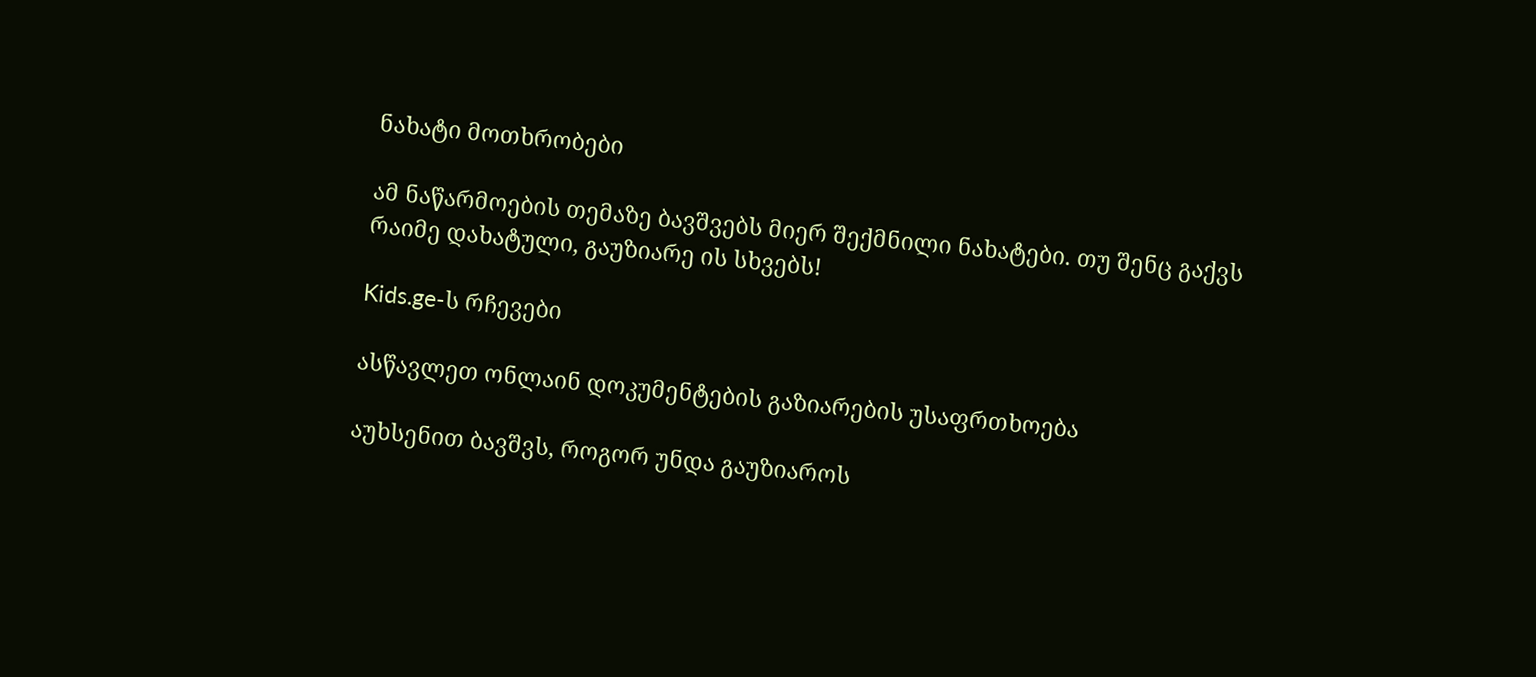ნახატი მოთხრობები

ამ ნაწარმოების თემაზე ბავშვებს მიერ შექმნილი ნახატები. თუ შენც გაქვს რაიმე დახატული, გაუზიარე ის სხვებს!

Kids.ge-ს რჩევები

ასწავლეთ ონლაინ დოკუმენტების გაზიარების უსაფრთხოება

აუხსენით ბავშვს, როგორ უნდა გაუზიაროს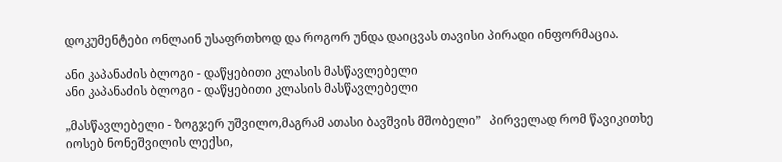დოკუმენტები ონლაინ უსაფრთხოდ და როგორ უნდა დაიცვას თავისი პირადი ინფორმაცია.

ანი კაპანაძის ბლოგი - დაწყებითი კლასის მასწავლებელი
ანი კაპანაძის ბლოგი - დაწყებითი კლასის მასწავლებელი

„მასწავლებელი - ზოგჯერ უშვილო,მაგრამ ათასი ბავშვის მშობელი”   პირველად რომ წავიკითხე იოსებ ნონეშვილის ლექსი,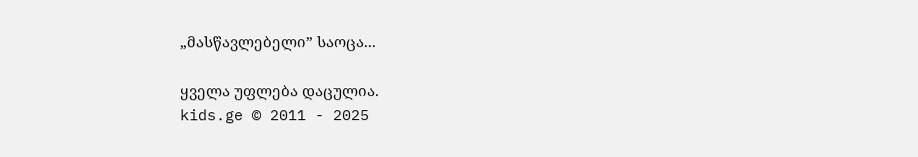„მასწავლებელი” საოცა...

ყველა უფლება დაცულია.
kids.ge © 2011 - 2025